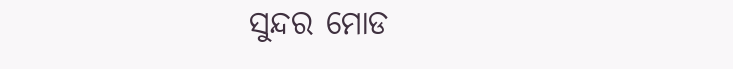ସୁନ୍ଦର ମୋଡ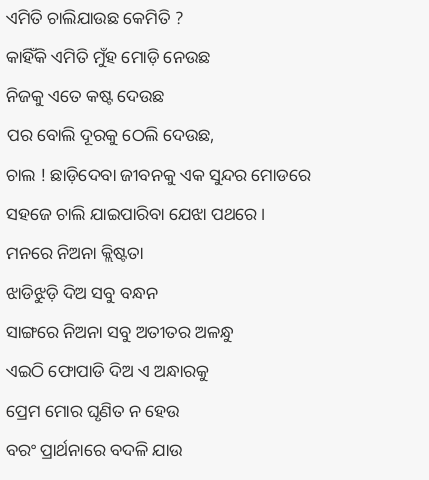ଏମିତି ଚାଲିଯାଉଛ କେମିତି ?
କାହିଁକି ଏମିତି ମୁଁହ ମୋଡ଼ି ନେଉଛ
ନିଜକୁ ଏତେ କଷ୍ଟ ଦେଉଛ
ପର ବୋଲି ଦୂରକୁ ଠେଲି ଦେଉଛ,
ଚାଲ ! ଛାଡ଼ିଦେବା ଜୀବନକୁ ଏକ ସୁନ୍ଦର ମୋଡରେ
ସହଜେ ଚାଲି ଯାଇପାରିବା ଯେଝା ପଥରେ ।
ମନରେ ନିଅନା କ୍ଲିଷ୍ଟତା
ଝାଡିଝୁଡ଼ି ଦିଅ ସବୁ ବନ୍ଧନ
ସାଙ୍ଗରେ ନିଅନା ସବୁ ଅତୀତର ଅଳନ୍ଧୁ
ଏଇଠି ଫୋପାଡି ଦିଅ ଏ ଅନ୍ଧାରକୁ
ପ୍ରେମ ମୋର ଘୃଣିତ ନ ହେଉ
ବରଂ ପ୍ରାର୍ଥନାରେ ବଦଳି ଯାଉ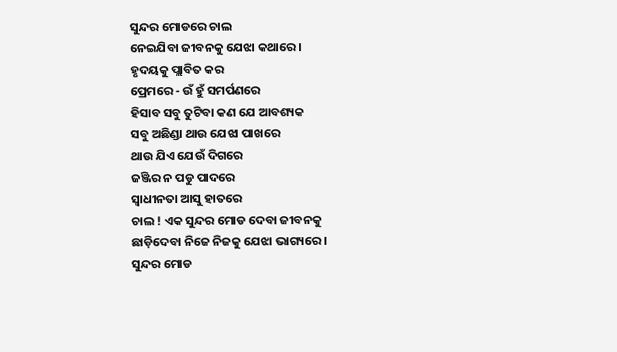ସୁନ୍ଦର ମୋଡରେ ଚାଲ
ନେଇଯିବା ଜୀବନକୁ ଯେଝା କଥାରେ ।
ହୃଦୟକୁ ପ୍ଲାବିତ କର
ପ୍ରେମରେ - ଉଁ ହୁଁ ସମର୍ପଣରେ
ହିସାବ ସବୁ ତୁଟିବା କଣ ଯେ ଆବଶ୍ୟକ
ସବୁ ଅଛିଣ୍ଡା ଥାଉ ଯେଝା ପାଖରେ
ଥାଉ ଯିଏ ଯେଉଁ ଦିଗରେ
ଜଞ୍ଜିର ନ ପଡୁ ପାଦରେ
ସ୍ୱାଧୀନତା ଆସୁ ହାତରେ
ଚାଲ ! ଏକ ସୁନ୍ଦର ମୋଡ ଦେବା ଜୀବନକୁ
ଛାଡ଼ିଦେବା ନିଜେ ନିଜକୁ ଯେଝା ଭାଗ୍ୟରେ ।
ସୁନ୍ଦର ମୋଡ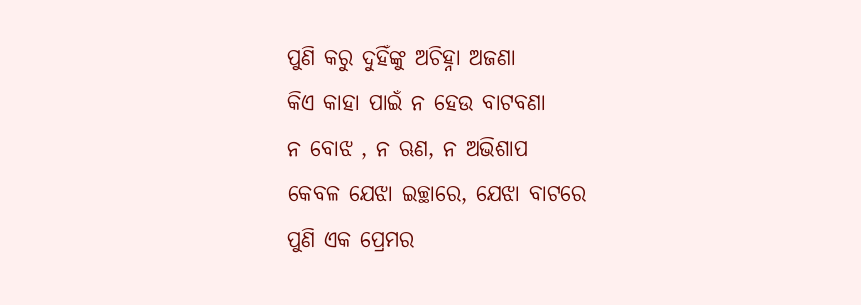ପୁଣି କରୁ ଦୁହିଁଙ୍କୁ ଅଚିହ୍ନା ଅଜଣା
କିଏ କାହା ପାଇଁ ନ ହେଉ ବାଟବଣା
ନ ବୋଝ , ନ ଋଣ, ନ ଅଭିଶାପ
କେବଳ ଯେଝା ଇଚ୍ଛାରେ, ଯେଝା ବାଟରେ
ପୁଣି ଏକ ପ୍ରେମର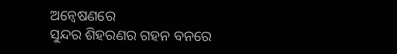ଅନ୍ୱେଷଣରେ
ସୁନ୍ଦର ଶିହରଣର ଗହନ ବନରେ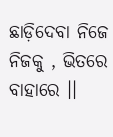ଛାଡ଼ିଦେବା ନିଜେ ନିଜକୁ , ଭିତରେ ବାହାରେ ।।